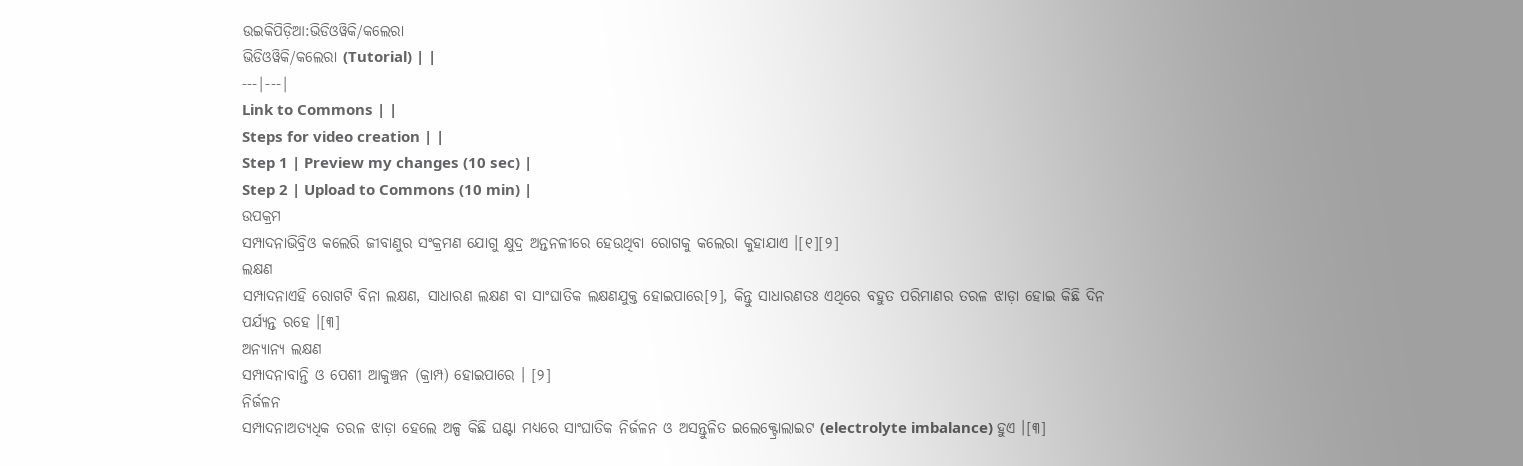ଉଇକିପିଡ଼ିଆ:ଭିଡିଓୱିକି/କଲେରା
ଭିଡିଓୱିକି/କଲେରା (Tutorial) | |
---|---|
Link to Commons | |
Steps for video creation | |
Step 1 | Preview my changes (10 sec) |
Step 2 | Upload to Commons (10 min) |
ଉପକ୍ରମ
ସମ୍ପାଦନାଭିବ୍ରିଓ କଲେରି ଜୀବାଣୁର ସଂକ୍ରମଣ ଯୋଗୁ କ୍ଷୁଦ୍ର ଅନ୍ତନଳୀରେ ହେଉଥିବା ରୋଗକୁ କଲେରା କୁହାଯାଏ ।[୧][୨]
ଲକ୍ଷଣ
ସମ୍ପାଦନାଏହି ରୋଗଟି ବିନା ଲକ୍ଷଣ, ସାଧାରଣ ଲକ୍ଷଣ ବା ସାଂଘାତିକ ଲକ୍ଷଣଯୁକ୍ତ ହୋଇପାରେ[୨], କିନ୍ତୁ ସାଧାରଣତଃ ଏଥିରେ ବହୁତ ପରିମାଣର ତରଳ ଝାଡ଼ା ହୋଇ କିଛି ଦିନ ପର୍ଯ୍ୟନ୍ତ ରହେ ।[୩]
ଅନ୍ୟାନ୍ୟ ଲକ୍ଷଣ
ସମ୍ପାଦନାବାନ୍ତି ଓ ପେଶୀ ଆକୁଞ୍ଚନ (କ୍ରାମ୍ପ) ହୋଇପାରେ । [୨]
ନିର୍ଜଳନ
ସମ୍ପାଦନାଅତ୍ୟଧିକ ତରଳ ଝାଡ଼ା ହେଲେ ଅଳ୍ପ କିଛି ଘଣ୍ଟା ମଧ୍ୟରେ ସାଂଘାତିକ ନିର୍ଜଳନ ଓ ଅସନ୍ତୁଳିତ ଇଲେକ୍ଟ୍ରୋଲାଇଟ (electrolyte imbalance) ହୁଏ ।[୩]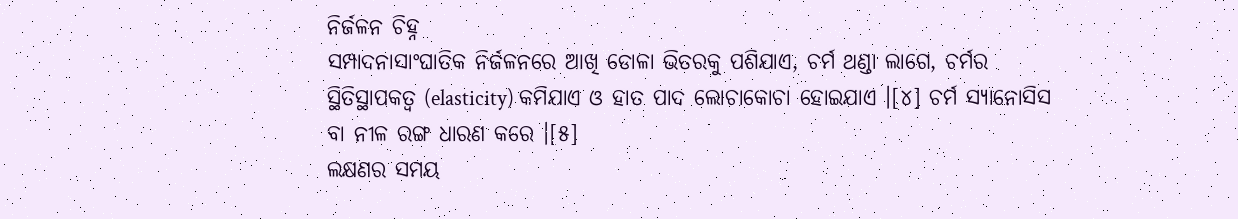ନିର୍ଜଳନ ଚିହ୍ନ
ସମ୍ପାଦନାସାଂଘାତିକ ନିର୍ଜଳନରେ ଆଖି ଡୋଳା ଭିତରକୁ ପଶିଯାଏ, ଚର୍ମ ଥଣ୍ଡା ଲାଗେ, ଚର୍ମର ସ୍ଥିତିସ୍ଥାପକତ୍ୱ (elasticity) କମିଯାଏ ଓ ହାତ ପାଦ ଲୋଚାକୋଚା ହୋଇଯାଏ ।[୪] ଚର୍ମ ସ୍ୟାନୋସିସ ବା ନୀଳ ରଙ୍ଗ ଧାରଣ କରେ ।[୫]
ଲକ୍ଷଣର ସମୟ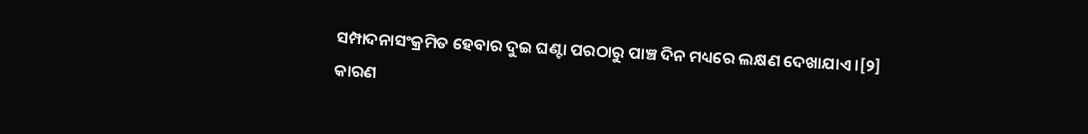ସମ୍ପାଦନାସଂକ୍ରମିତ ହେବାର ଦୁଇ ଘଣ୍ଟା ପରଠାରୁ ପାଞ୍ଚ ଦିନ ମଧ୍ୟରେ ଲକ୍ଷଣ ଦେଖାଯାଏ ।[୨]
କାରଣ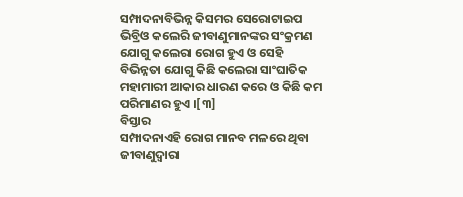ସମ୍ପାଦନାବିଭିନ୍ନ କିସମର ସେରୋଟାଇପ ଭିବ୍ରିଓ କଲେରି ଜୀବାଣୁମାନଙ୍କର ସଂକ୍ରମଣ ଯୋଗୁ କଲେରା ରୋଗ ହୁଏ ଓ ସେହି ବିଭିନ୍ନତା ଯୋଗୁ କିଛି କଲେରା ସାଂଘାତିକ ମହାମାରୀ ଆକାର ଧାରଣ କରେ ଓ କିଛି କମ ପରିମାଣର ହୁଏ ।[୩]
ବିସ୍ତାର
ସମ୍ପାଦନାଏହି ରୋଗ ମାନବ ମଳରେ ଥିବା ଜୀବାଣୁଦ୍ୱାରା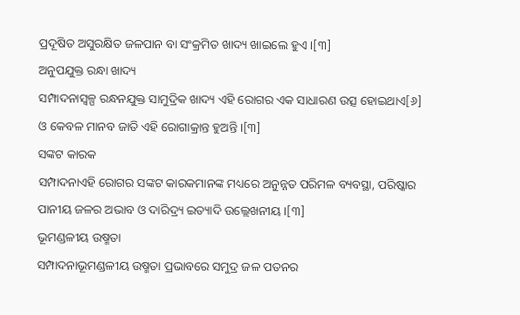ପ୍ରଦୂଷିତ ଅସୁରକ୍ଷିତ ଜଳପାନ ବା ସଂକ୍ରମିତ ଖାଦ୍ୟ ଖାଇଲେ ହୁଏ ।[୩]
ଅନୁପଯୁକ୍ତ ରନ୍ଧା ଖାଦ୍ୟ
ସମ୍ପାଦନାସ୍ୱଳ୍ପ ରନ୍ଧନଯୁକ୍ତ ସାମୁଦ୍ରିକ ଖାଦ୍ୟ ଏହି ରୋଗର ଏକ ସାଧାରଣ ଉତ୍ସ ହୋଇଥାଏ[୬] ଓ କେବଳ ମାନବ ଜାତି ଏହି ରୋଗାକ୍ରାନ୍ତ ହୁଅନ୍ତି ।[୩]
ସଙ୍କଟ କାରକ
ସମ୍ପାଦନାଏହି ରୋଗର ସଙ୍କଟ କାରକମାନଙ୍କ ମଧ୍ୟରେ ଅନୁନ୍ନତ ପରିମଳ ବ୍ୟବସ୍ଥା, ପରିଷ୍କାର ପାନୀୟ ଜଳର ଅଭାବ ଓ ଦାରିଦ୍ର୍ୟ ଇତ୍ୟାଦି ଉଲ୍ଲେଖନୀୟ ।[୩]
ଭୂମଣ୍ଡଳୀୟ ଉଷ୍ମତା
ସମ୍ପାଦନାଭୂମଣ୍ଡଳୀୟ ଉଷ୍ମତା ପ୍ରଭାବରେ ସମୁଦ୍ର ଜଳ ପତନର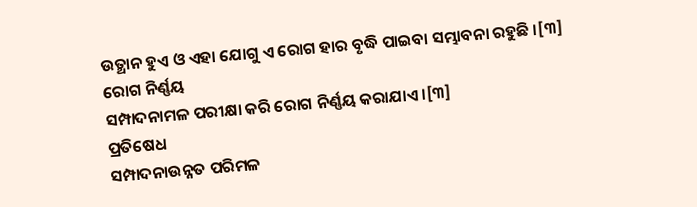ଉତ୍ଥାନ ହୁଏ ଓ ଏହା ଯୋଗୁ ଏ ରୋଗ ହାର ବୃଦ୍ଧି ପାଇବା ସମ୍ଭାବନା ରହୁଛି ।[୩]
ରୋଗ ନିର୍ଣ୍ଣୟ
ସମ୍ପାଦନାମଳ ପରୀକ୍ଷା କରି ରୋଗ ନିର୍ଣ୍ଣୟ କରାଯାଏ ।[୩]
ପ୍ରତିଷେଧ
ସମ୍ପାଦନାଉନ୍ନତ ପରିମଳ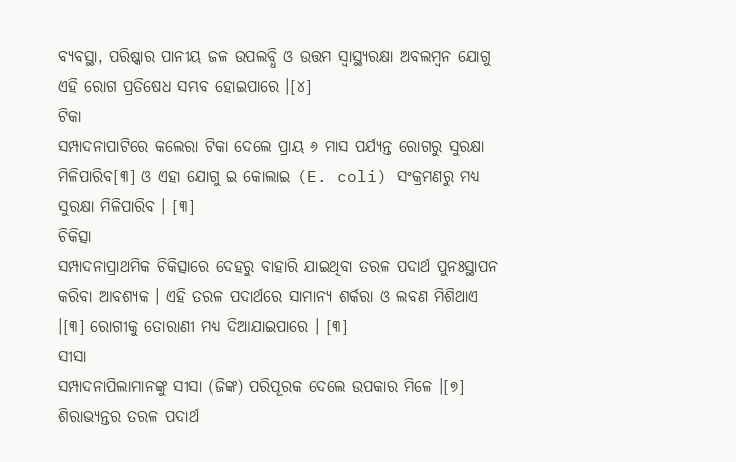ବ୍ୟବସ୍ଥା, ପରିଷ୍କାର ପାନୀୟ ଜଳ ଉପଲବ୍ଧି ଓ ଉତ୍ତମ ସ୍ୱାସ୍ଥ୍ୟରକ୍ଷା ଅବଲମ୍ବନ ଯୋଗୁ ଏହି ରୋଗ ପ୍ରତିଷେଧ ସମ୍ଭବ ହୋଇପାରେ ।[୪]
ଟିକା
ସମ୍ପାଦନାପାଟିରେ କଲେରା ଟିକା ଦେଲେ ପ୍ରାୟ ୬ ମାସ ପର୍ଯ୍ୟନ୍ତ ରୋଗରୁ ସୁରକ୍ଷା ମିଳିପାରିବ[୩] ଓ ଏହା ଯୋଗୁ ଇ କୋଲାଇ (E. coli) ସଂକ୍ରମଣରୁ ମଧ୍ୟ ସୁରକ୍ଷା ମିଳିପାରିବ । [୩]
ଚିକିତ୍ସା
ସମ୍ପାଦନାପ୍ରାଥମିକ ଚିକିତ୍ସାରେ ଦେହରୁ ବାହାରି ଯାଇଥିବା ତରଳ ପଦାର୍ଥ ପୁନଃସ୍ଥାପନ କରିବା ଆବଶ୍ୟକ । ଏହି ତରଳ ପଦାର୍ଥରେ ସାମାନ୍ୟ ଶର୍କରା ଓ ଲବଣ ମିଶିଥାଏ ।[୩] ରୋଗୀକୁ ତୋରାଣୀ ମଧ୍ୟ ଦିଆଯାଇପାରେ । [୩]
ସୀସା
ସମ୍ପାଦନାପିଲାମାନଙ୍କୁ ସୀସା (ଜିଙ୍କ) ପରିପୂରକ ଦେଲେ ଉପକାର ମିଳେ ।[୭]
ଶିରାଭ୍ୟନ୍ତର ତରଳ ପଦାର୍ଥ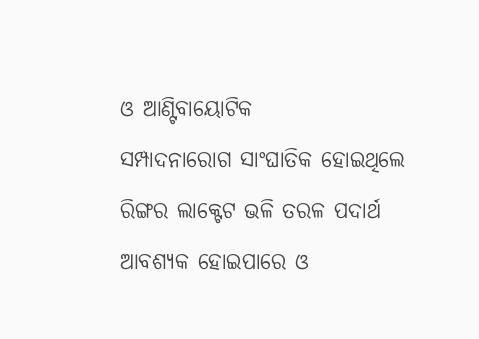ଓ ଆଣ୍ଟିବାୟୋଟିକ
ସମ୍ପାଦନାରୋଗ ସାଂଘାତିକ ହୋଇଥିଲେ ରିଙ୍ଗର ଲାକ୍ଟେଟ ଭଳି ତରଳ ପଦାର୍ଥ ଆବଶ୍ୟକ ହୋଇପାରେ ଓ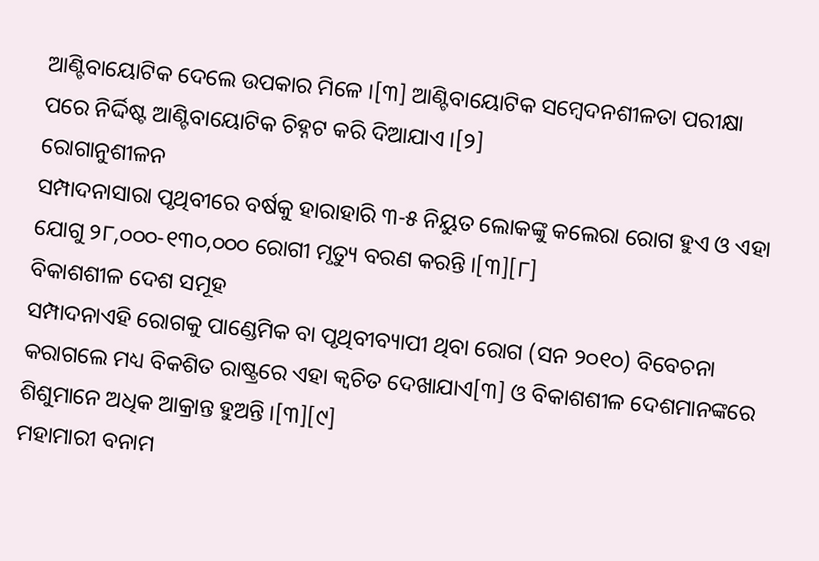ଆଣ୍ଟିବାୟୋଟିକ ଦେଲେ ଉପକାର ମିଳେ ।[୩] ଆଣ୍ଟିବାୟୋଟିକ ସମ୍ବେଦନଶୀଳତା ପରୀକ୍ଷା ପରେ ନିର୍ଦ୍ଦିଷ୍ଟ ଆଣ୍ଟିବାୟୋଟିକ ଚିହ୍ନଟ କରି ଦିଆଯାଏ ।[୨]
ରୋଗାନୁଶୀଳନ
ସମ୍ପାଦନାସାରା ପୃଥିବୀରେ ବର୍ଷକୁ ହାରାହାରି ୩-୫ ନିୟୁତ ଲୋକଙ୍କୁ କଲେରା ରୋଗ ହୁଏ ଓ ଏହା ଯୋଗୁ ୨୮,୦୦୦-୧୩୦,୦୦୦ ରୋଗୀ ମୃତ୍ୟୁ ବରଣ କରନ୍ତି ।[୩][୮]
ବିକାଶଶୀଳ ଦେଶ ସମୂହ
ସମ୍ପାଦନାଏହି ରୋଗକୁ ପାଣ୍ଡେମିକ ବା ପୃଥିବୀବ୍ୟାପୀ ଥିବା ରୋଗ (ସନ ୨୦୧୦) ବିବେଚନା କରାଗଲେ ମଧ୍ୟ ବିକଶିତ ରାଷ୍ଟ୍ରରେ ଏହା କ୍ଵଚିତ ଦେଖାଯାଏ[୩] ଓ ବିକାଶଶୀଳ ଦେଶମାନଙ୍କରେ ଶିଶୁମାନେ ଅଧିକ ଆକ୍ରାନ୍ତ ହୁଅନ୍ତି ।[୩][୯]
ମହାମାରୀ ବନାମ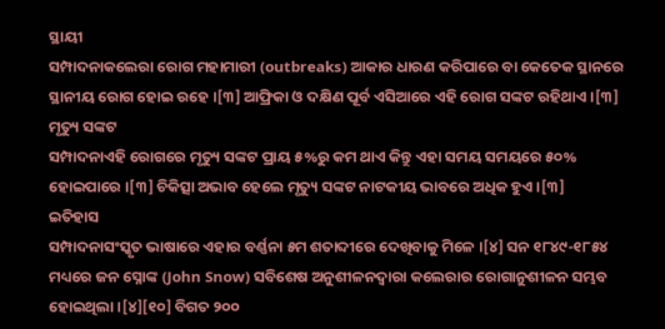ସ୍ଥାୟୀ
ସମ୍ପାଦନାକଲେରା ରୋଗ ମହାମାରୀ (outbreaks) ଆକାର ଧାରଣ କରିପାରେ ବା କେତେକ ସ୍ଥାନରେ ସ୍ଥାନୀୟ ରୋଗ ହୋଇ ରହେ ।[୩] ଆଫ୍ରିକା ଓ ଦକ୍ଷିଣ ପୂର୍ବ ଏସିଆରେ ଏହି ରୋଗ ସଙ୍କଟ ରହିଥାଏ ।[୩]
ମୃତ୍ୟୁ ସଙ୍କଟ
ସମ୍ପାଦନାଏହି ରୋଗରେ ମୃତ୍ୟୁ ସଙ୍କଟ ପ୍ରାୟ ୫%ରୁ କମ ଥାଏ କିନ୍ତୁ ଏହା ସମୟ ସମୟରେ ୫୦% ହୋଇପାରେ ।[୩] ଚିକିତ୍ସା ଅଭାବ ହେଲେ ମୃତ୍ୟୁ ସଙ୍କଟ ନାଟକୀୟ ଭାବରେ ଅଧିକ ହୁଏ ।[୩]
ଇତିହାସ
ସମ୍ପାଦନାସଂସ୍କୃତ ଭାଷାରେ ଏହାର ବର୍ଣ୍ଣନା ୫ମ ଶତାବ୍ଦୀରେ ଦେଖିବାକୁ ମିଳେ ।[୪] ସନ ୧୮୪୯-୧୮୫୪ ମଧ୍ୟରେ ଜନ ସ୍ନୋଙ୍କ (John Snow) ସବିଶେଷ ଅନୁଶୀଳନଦ୍ଵାରା କଲେରାର ରୋଗାନୁଶୀଳନ ସମ୍ଭବ ହୋଇଥିଲା ।[୪][୧୦] ବିଗତ ୨୦୦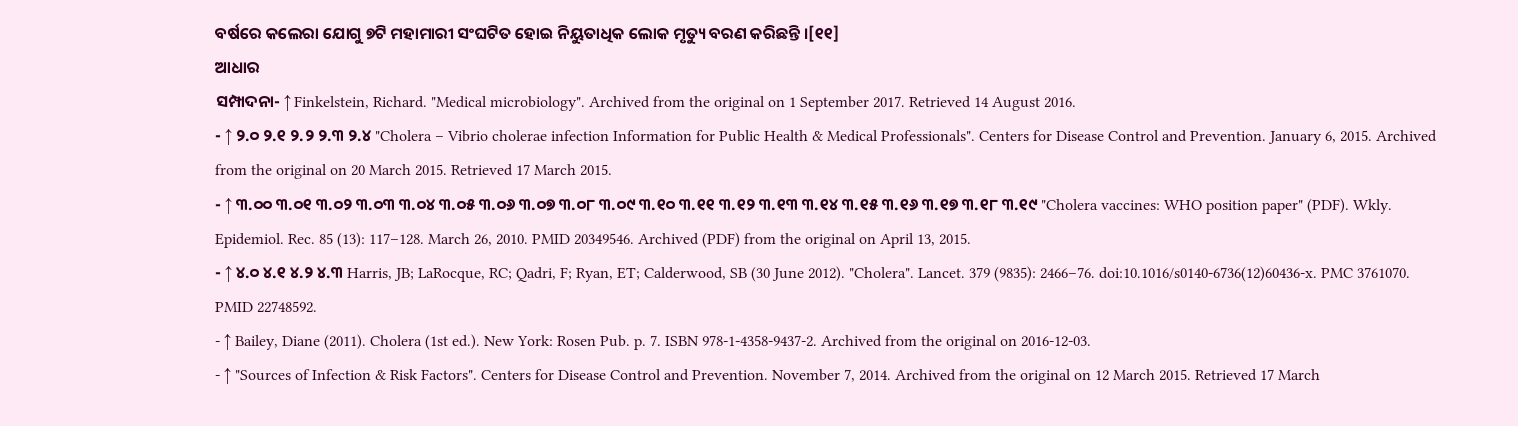ବର୍ଷରେ କଲେରା ଯୋଗୁ ୭ଟି ମହାମାରୀ ସଂଘଟିତ ହୋଇ ନିୟୁତାଧିକ ଲୋକ ମୃତ୍ୟୁ ବରଣ କରିଛନ୍ତି ।[୧୧]
ଆଧାର
ସମ୍ପାଦନା- ↑ Finkelstein, Richard. "Medical microbiology". Archived from the original on 1 September 2017. Retrieved 14 August 2016.
- ↑ ୨.୦ ୨.୧ ୨.୨ ୨.୩ ୨.୪ "Cholera – Vibrio cholerae infection Information for Public Health & Medical Professionals". Centers for Disease Control and Prevention. January 6, 2015. Archived from the original on 20 March 2015. Retrieved 17 March 2015.
- ↑ ୩.୦୦ ୩.୦୧ ୩.୦୨ ୩.୦୩ ୩.୦୪ ୩.୦୫ ୩.୦୬ ୩.୦୭ ୩.୦୮ ୩.୦୯ ୩.୧୦ ୩.୧୧ ୩.୧୨ ୩.୧୩ ୩.୧୪ ୩.୧୫ ୩.୧୬ ୩.୧୭ ୩.୧୮ ୩.୧୯ "Cholera vaccines: WHO position paper" (PDF). Wkly. Epidemiol. Rec. 85 (13): 117–128. March 26, 2010. PMID 20349546. Archived (PDF) from the original on April 13, 2015.
- ↑ ୪.୦ ୪.୧ ୪.୨ ୪.୩ Harris, JB; LaRocque, RC; Qadri, F; Ryan, ET; Calderwood, SB (30 June 2012). "Cholera". Lancet. 379 (9835): 2466–76. doi:10.1016/s0140-6736(12)60436-x. PMC 3761070. PMID 22748592.
- ↑ Bailey, Diane (2011). Cholera (1st ed.). New York: Rosen Pub. p. 7. ISBN 978-1-4358-9437-2. Archived from the original on 2016-12-03.
- ↑ "Sources of Infection & Risk Factors". Centers for Disease Control and Prevention. November 7, 2014. Archived from the original on 12 March 2015. Retrieved 17 March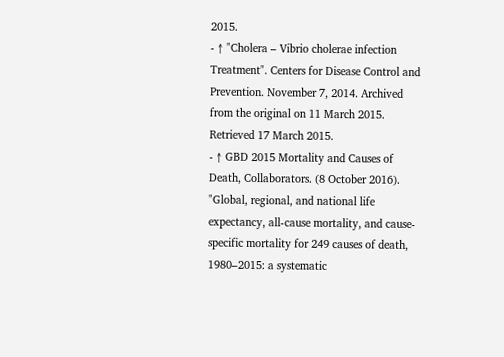2015.
- ↑ "Cholera – Vibrio cholerae infection Treatment". Centers for Disease Control and Prevention. November 7, 2014. Archived from the original on 11 March 2015. Retrieved 17 March 2015.
- ↑ GBD 2015 Mortality and Causes of Death, Collaborators. (8 October 2016). "Global, regional, and national life expectancy, all-cause mortality, and cause-specific mortality for 249 causes of death, 1980–2015: a systematic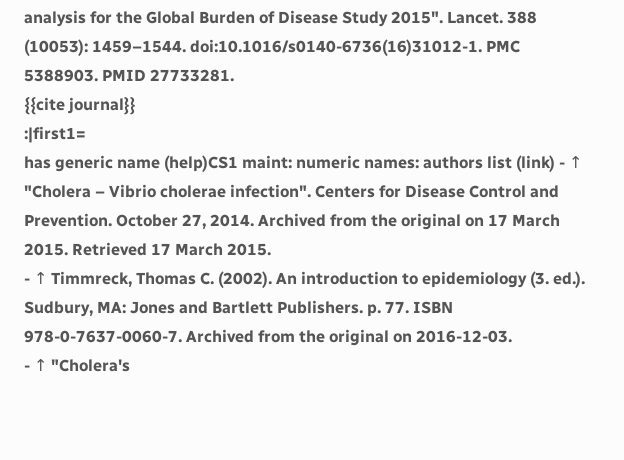analysis for the Global Burden of Disease Study 2015". Lancet. 388 (10053): 1459–1544. doi:10.1016/s0140-6736(16)31012-1. PMC 5388903. PMID 27733281.
{{cite journal}}
:|first1=
has generic name (help)CS1 maint: numeric names: authors list (link) - ↑ "Cholera – Vibrio cholerae infection". Centers for Disease Control and Prevention. October 27, 2014. Archived from the original on 17 March 2015. Retrieved 17 March 2015.
- ↑ Timmreck, Thomas C. (2002). An introduction to epidemiology (3. ed.). Sudbury, MA: Jones and Bartlett Publishers. p. 77. ISBN 978-0-7637-0060-7. Archived from the original on 2016-12-03.
- ↑ "Cholera's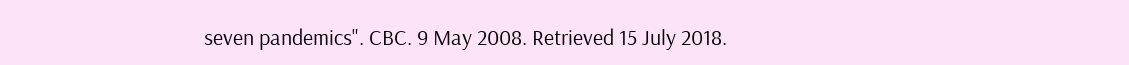seven pandemics". CBC. 9 May 2008. Retrieved 15 July 2018.